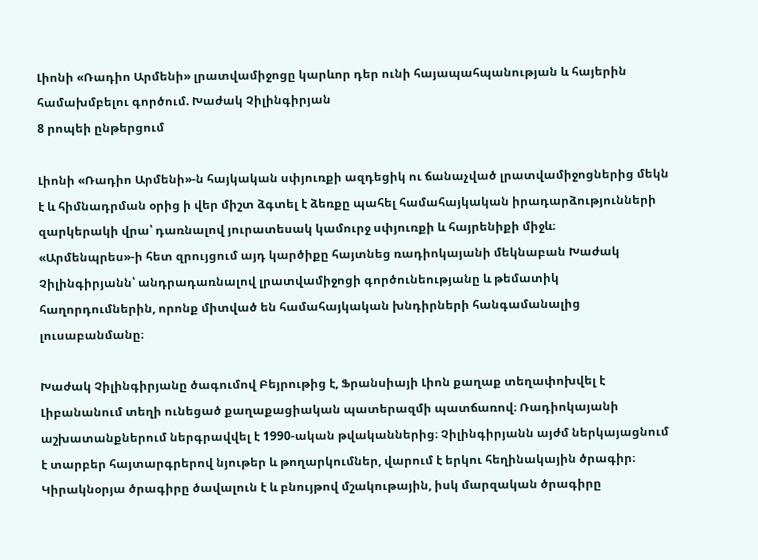Լիոնի «Ռադիո Արմենի» լրատվամիջոցը կարևոր դեր ունի հայապահպանության և հայերին համախմբելու գործում. Խաժակ Չիլինգիրյան
8 րոպեի ընթերցում

Լիոնի «Ռադիո Արմենի»-ն հայկական սփյուռքի ազդեցիկ ու ճանաչված լրատվամիջոցներից մեկն է և հիմնադրման օրից ի վեր միշտ ձգտել է ձեռքը պահել համահայկական իրադարձությունների զարկերակի վրա՝ դառնալով յուրատեսակ կամուրջ սփյուռքի և հայրենիքի միջև։
«Արմենպրես»-ի հետ զրույցում այդ կարծիքը հայտնեց ռադիոկայանի մեկնաբան Խաժակ Չիլինգիրյանն՝ անդրադառնալով լրատվամիջոցի գործունեությանը և թեմատիկ հաղորդումներին, որոնք միտված են համահայկական խնդիրների հանգամանալից լուսաբանմանը։

Խաժակ Չիլինգիրյանը ծագումով Բեյրութից է, Ֆրանսիայի Լիոն քաղաք տեղափոխվել է Լիբանանում տեղի ունեցած քաղաքացիական պատերազմի պատճառով։ Ռադիոկայանի աշխատանքներում ներգրավվել է 1990-ական թվականներից։ Չիլինգիրյանն այժմ ներկայացնում է տարբեր հայտարգրերով նյութեր և թողարկումներ, վարում է երկու հեղինակային ծրագիր։ Կիրակնօրյա ծրագիրը ծավալուն է և բնույթով մշակութային, իսկ մարզական ծրագիրը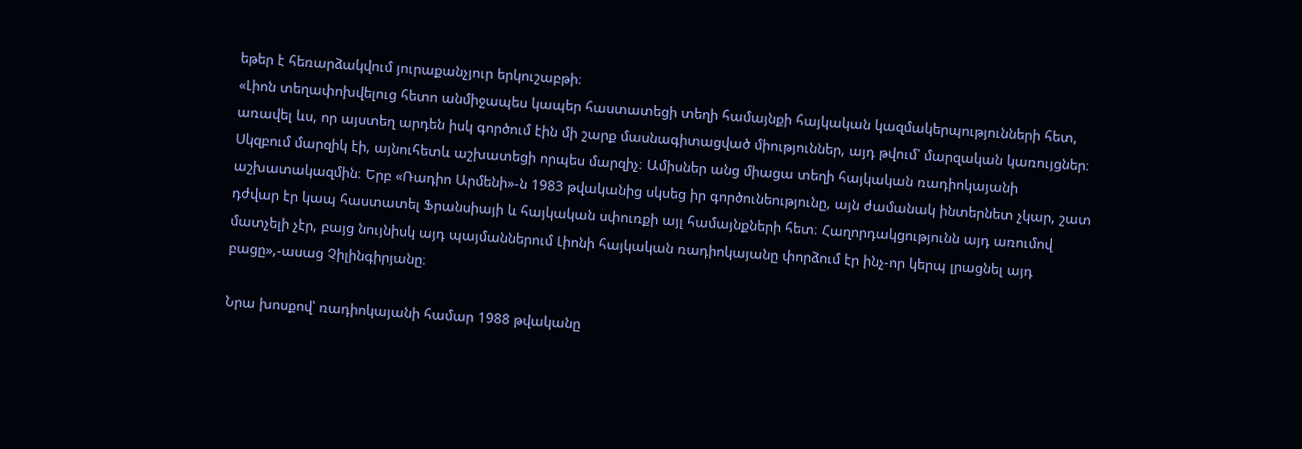եթեր է հեռարձակվում յուրաքանչյուր երկուշաբթի։
«Լիոն տեղափոխվելուց հետո անմիջապես կապեր հաստատեցի տեղի համայնքի հայկական կազմակերպությունների հետ, առավել ևս, որ այստեղ արդեն իսկ գործում էին մի շարք մասնագիտացված միություններ, այդ թվում՝ մարզական կառույցներ։ Սկզբում մարզիկ էի, այնուհետև աշխատեցի որպես մարզիչ։ Ամիսներ անց միացա տեղի հայկական ռադիոկայանի աշխատակազմին։ Երբ «Ռադիո Արմենի»-ն 1983 թվականից սկսեց իր գործունեությունը, այն ժամանակ ինտերնետ չկար, շատ դժվար էր կապ հաստատել Ֆրանսիայի և հայկական սփուռքի այլ համայնքների հետ։ Հաղորդակցությունն այդ առումով մատչելի չէր, բայց նույնիսկ այդ պայմաններում Լիոնի հայկական ռադիոկայանը փորձում էր ինչ-որ կերպ լրացնել այդ բացը»,-ասաց Չիլինգիրյանը։

Նրա խոսքով՝ ռադիոկայանի համար 1988 թվականը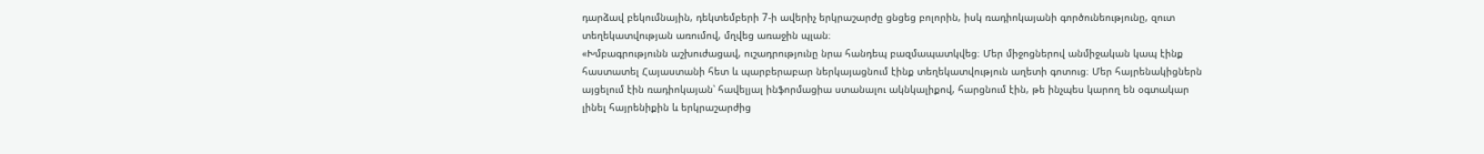դարձավ բեկումնային, դեկտեմբերի 7-ի ավերիչ երկրաշարժը ցնցեց բոլորին, իսկ ռադիոկայանի գործունեությունը, զուտ տեղեկատվության առումով, մղվեց առաջին պլան։
«Խմբագրությունն աշխուժացավ, ուշադրությունը նրա հանդեպ բազմապատկվեց։ Մեր միջոցներով անմիջական կապ էինք հաստատել Հայաստանի հետ և պարբերաբար ներկայացնում էինք տեղեկատվություն աղետի գոտուց։ Մեր հայրենակիցներն այցելում էին ռադիոկայան՝ հավելյալ ինֆորմացիա ստանալու ակնկալիքով, հարցնում էին, թե ինչպես կարող են օգտակար լինել հայրենիքին և երկրաշարժից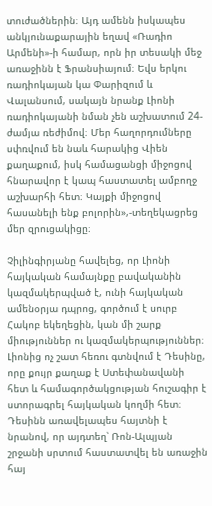տուժածներին։ Այդ ամենն իսկապես անկյունաքարային եղավ «Ռադիո Արմենի»-ի համար, որն իր տեսակի մեջ առաջինն է Ֆրանսիայում։ Եվս երկու ռադիոկայան կա Փարիզում և Վալանսում, սակայն նրանք Լիոնի ռադիոկայանի նման չեն աշխատում 24-ժամյա ռեժիմով։ Մեր հաղորդումները սփռվում են նաև հարակից Վիեն քաղաքում, իսկ համացանցի միջոցով հնարավոր է կապ հաստատել ամբողջ աշխարհի հետ։ Կայքի միջոցով հասանելի ենք բոլորին»,-տեղեկացրեց մեր զրուցակիցը։

Չիլինգիրյանը հավելեց, որ Լիոնի հայկական համայնքը բավականին կազմակերպված է, ունի հայկական ամենօրյա դպրոց, գործում է սուրբ Հակոբ եկեղեցին, կան մի շարք միություններ ու կազմակերպություններ։ Լիոնից ոչ շատ հեռու գտնվում է Դեսինը, որը քույր քաղաք է Ստեփանավանի հետ և համագործակցության հուշագիր է ստորագրել հայկական կողմի հետ։ Դեսինն առավելապես հայտնի է նրանով, որ այդտեղ՝ Ռոն-Ալպյան շրջանի սրտում հաստատվել են առաջին հայ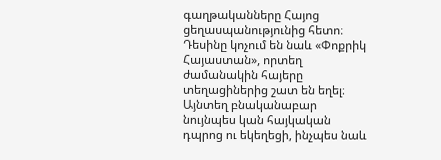գաղթականները Հայոց ցեղասպանությունից հետո։ Դեսինը կոչում են նաև «Փոքրիկ Հայաստան», որտեղ ժամանակին հայերը տեղացիներից շատ են եղել։ Այնտեղ բնականաբար նույնպես կան հայկական դպրոց ու եկեղեցի, ինչպես նաև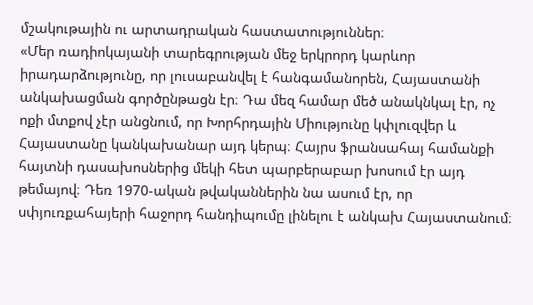մշակութային ու արտադրական հաստատություններ։
«Մեր ռադիոկայանի տարեգրության մեջ երկրորդ կարևոր իրադարձությունը, որ լուսաբանվել է հանգամանորեն, Հայաստանի անկախացման գործընթացն էր։ Դա մեզ համար մեծ անակնկալ էր, ոչ ոքի մտքով չէր անցնում, որ Խորհրդային Միությունը կփլուզվեր և Հայաստանը կանկախանար այդ կերպ։ Հայրս ֆրանսահայ համանքի հայտնի դասախոսներից մեկի հետ պարբերաբար խոսում էր այդ թեմայով։ Դեռ 1970-ական թվականներին նա ասում էր, որ սփյուռքահայերի հաջորդ հանդիպումը լինելու է անկախ Հայաստանում։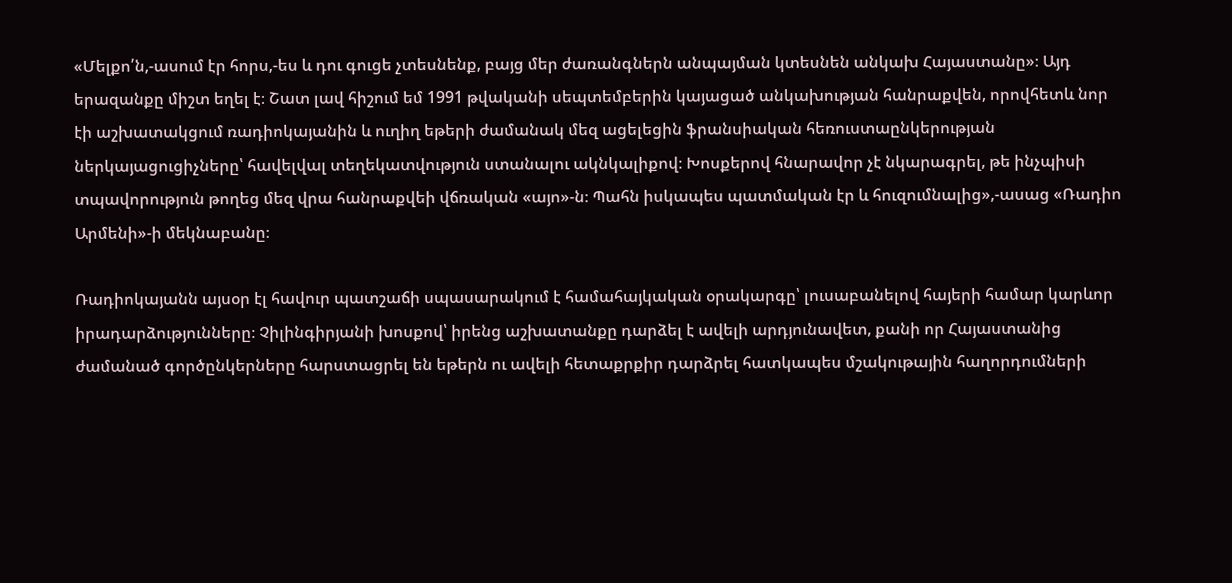«Մելքո՛ն,-ասում էր հորս,-ես և դու գուցե չտեսնենք, բայց մեր ժառանգներն անպայման կտեսնեն անկախ Հայաստանը»։ Այդ երազանքը միշտ եղել է։ Շատ լավ հիշում եմ 1991 թվականի սեպտեմբերին կայացած անկախության հանրաքվեն, որովհետև նոր էի աշխատակցում ռադիոկայանին և ուղիղ եթերի ժամանակ մեզ ացելեցին ֆրանսիական հեռուստաընկերության ներկայացուցիչները՝ հավելվալ տեղեկատվություն ստանալու ակնկալիքով։ Խոսքերով հնարավոր չէ նկարագրել, թե ինչպիսի տպավորություն թողեց մեզ վրա հանրաքվեի վճռական «այո»-ն։ Պահն իսկապես պատմական էր և հուզումնալից»,-ասաց «Ռադիո Արմենի»-ի մեկնաբանը։

Ռադիոկայանն այսօր էլ հավուր պատշաճի սպասարակում է համահայկական օրակարգը՝ լուսաբանելով հայերի համար կարևոր իրադարձությունները։ Չիլինգիրյանի խոսքով՝ իրենց աշխատանքը դարձել է ավելի արդյունավետ, քանի որ Հայաստանից ժամանած գործընկերները հարստացրել են եթերն ու ավելի հետաքրքիր դարձրել հատկապես մշակութային հաղորդումների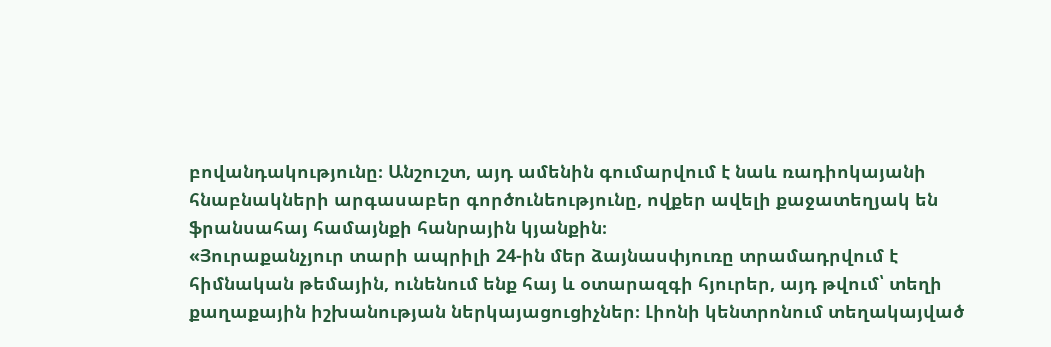բովանդակությունը։ Անշուշտ, այդ ամենին գումարվում է նաև ռադիոկայանի հնաբնակների արգասաբեր գործունեությունը, ովքեր ավելի քաջատեղյակ են ֆրանսահայ համայնքի հանրային կյանքին։
«Յուրաքանչյուր տարի ապրիլի 24-ին մեր ձայնասփյուռը տրամադրվում է հիմնական թեմային, ունենում ենք հայ և օտարազգի հյուրեր, այդ թվում՝ տեղի քաղաքային իշխանության ներկայացուցիչներ։ Լիոնի կենտրոնում տեղակայված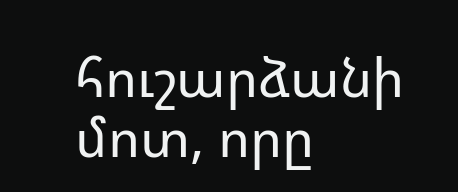հուշարձանի մոտ, որը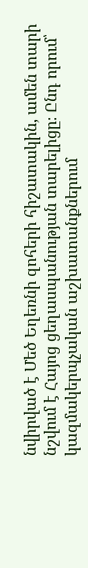նվիրված է Մեծ Եղեռնի զոհերի հիշատակին, ամեն տարի նշվում է Հայոց ցեղասպանության տարելիցը։ Ընդ որում՝ կազմակերպչական աշխատանքներում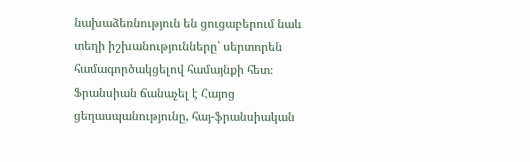նախաձեռնություն են ցուցաբերում նաև տեղի իշխանությունները՝ սերտորեն համագործակցելով համայնքի հետ։ Ֆրանսիան ճանաչել է Հայոց ցեղասպանությունը, հայ-ֆրանսիական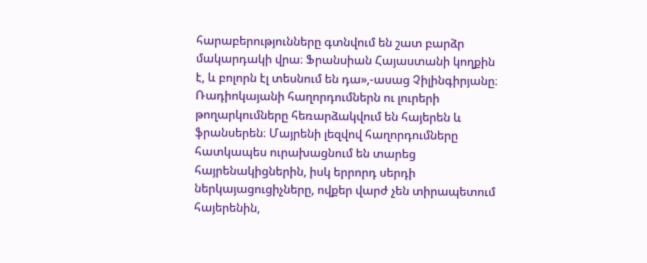հարաբերությունները գտնվում են շատ բարձր մակարդակի վրա։ Ֆրանսիան Հայաստանի կողքին է, և բոլորն էլ տեսնում են դա»,-ասաց Չիլինգիրյանը։
Ռադիոկայանի հաղորդումներն ու լուրերի թողարկումները հեռարձակվում են հայերեն և ֆրանսերեն։ Մայրենի լեզվով հաղորդումները հատկապես ուրախացնում են տարեց հայրենակիցներին, իսկ երրորդ սերդի ներկայացուցիչները, ովքեր վարժ չեն տիրապետում հայերենին,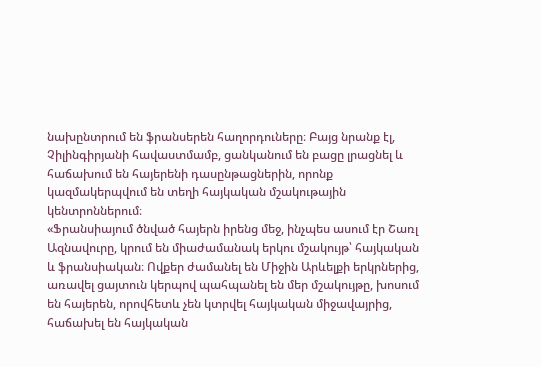նախընտրում են ֆրանսերեն հաղորդուները։ Բայց նրանք էլ, Չիլինգիրյանի հավաստմամբ, ցանկանում են բացը լրացնել և հաճախում են հայերենի դասընթացներին, որոնք կազմակերպվում են տեղի հայկական մշակութային կենտրոններում։
«Ֆրանսիայում ծնված հայերն իրենց մեջ, ինչպես ասում էր Շառլ Ազնավուրը, կրում են միաժամանակ երկու մշակույթ՝ հայկական և ֆրանսիական։ Ովքեր ժամանել են Միջին Արևելքի երկրներից, առավել ցայտուն կերպով պահպանել են մեր մշակույթը, խոսում են հայերեն, որովհետև չեն կտրվել հայկական միջավայրից, հաճախել են հայկական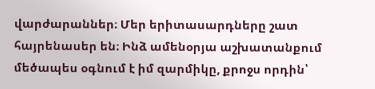վարժարաններ։ Մեր երիտասարդները շատ հայրենասեր են։ Ինձ ամենօրյա աշխատանքում մեծապես օգնում է իմ զարմիկը, քրոջս որդին՝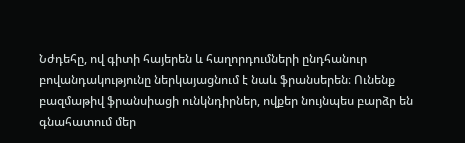Նժդեհը, ով գիտի հայերեն և հաղորդումների ընդհանուր բովանդակությունը ներկայացնում է նաև ֆրանսերեն։ Ունենք բազմաթիվ ֆրանսիացի ունկնդիրներ, ովքեր նույնպես բարձր են գնահատում մեր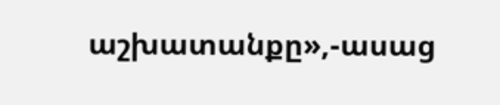աշխատանքը»,-ասաց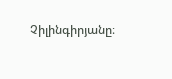Չիլինգիրյանը։